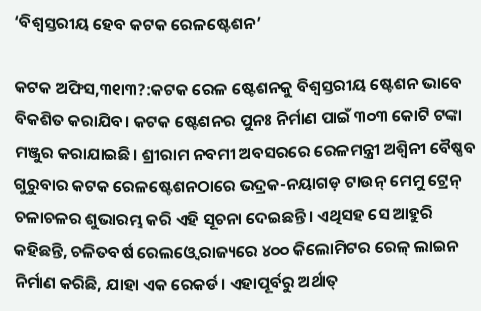‘ବିଶ୍ୱସ୍ତରୀୟ ହେବ କଟକ ରେଳଷ୍ଟେଶନ’

କଟକ ଅଫିସ,୩୧ା୩?:କଟକ ରେଳ ଷ୍ଟେଶନକୁ ବିଶ୍ୱସ୍ତରୀୟ ଷ୍ଟେଶନ ଭାବେ ବିକଶିତ କରାଯିବ। କଟକ ଷ୍ଟେଶନର ପୁନଃ ନିର୍ମାଣ ପାଇଁ ୩୦୩ କୋଟି ଟଙ୍କା ମଞ୍ଜୁର କରାଯାଇଛି। ଶ୍ରୀରାମ ନବମୀ ଅବସରରେ ରେଳମନ୍ତ୍ରୀ ଅଶ୍ୱିନୀ ବୈଷ୍ଣବ ଗୁରୁବାର କଟକ ରେଳଷ୍ଟେଶନଠାରେ ଭଦ୍ରକ-ନୟାଗଡ଼ ଟାଉନ୍‌ ମେମୁ ଟ୍ରେନ୍‌ ଚଳାଚଳର ଶୁଭାରମ୍ଭ କରି ଏହି ସୂଚନା ଦେଇଛନ୍ତି। ଏଥିସହ ସେ ଆହୁରି କହିଛନ୍ତି, ଚଳିତବର୍ଷ ରେଲଓ୍ବେ ରାଜ୍ୟରେ ୪୦୦ କିଲୋମିଟର ରେଳ୍‌ ଲାଇନ ନିର୍ମାଣ କରିଛି, ଯାହା ଏକ ରେକର୍ଡ। ଏହାପୂର୍ବରୁ ଅର୍ଥାତ୍‌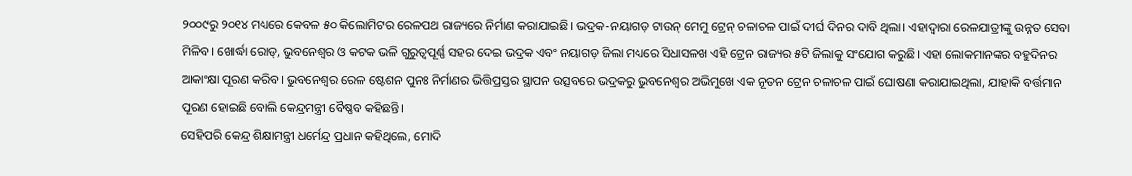୨୦୦୯ରୁ ୨୦୧୪ ମଧ୍ୟରେ କେବଳ ୫୦ କିଲୋମିଟର ରେଳପଥ ରାଜ୍ୟରେ ନିର୍ମାଣ କରାଯାଇଛି। ଭଦ୍ରକ-ନୟାଗଡ଼ ଟାଉନ୍‌ ମେମୁ ଟ୍ରେନ୍‌ ଚଳାଚଳ ପାଇଁ ଦୀର୍ଘ ଦିନର ଦାବି ଥିଲା। ଏହାଦ୍ୱାରା ରେଳଯାତ୍ରୀଙ୍କୁ ଉନ୍ନତ ସେବା ମିଳିବ। ଖୋର୍ଦ୍ଧା ରୋଡ୍‌, ଭୁବନେଶ୍ୱର ଓ କଟକ ଭଳି ଗୁରୁତ୍ୱପୂର୍ଣ୍ଣ ସହର ଦେଇ ଭଦ୍ରକ ଏବଂ ନୟାଗଡ଼ ଜିଲା ମଧ୍ୟରେ ସିଧାସଳଖ ଏହି ଟ୍ରେନ ରାଜ୍ୟର ୫ଟି ଜିଲାକୁ ସଂଯୋଗ କରୁଛି। ଏହା ଲୋକମାନଙ୍କର ବହୁଦିନର ଆକାଂକ୍ଷା ପୂରଣ କରିବ। ଭୁବନେଶ୍ୱର ରେଳ ଷ୍ଟେଶନ ପୁନଃ ନିର୍ମାଣର ଭିତ୍ତିପ୍ରସ୍ତର ସ୍ଥାପନ ଉତ୍ସବରେ ଭଦ୍ରକରୁ ଭୁବନେଶ୍ୱର ଅଭିମୁଖେ ଏକ ନୂତନ ଟ୍ରେନ ଚଳାଚଳ ପାଇଁ ଘୋଷଣା କରାଯାଇଥିଲା, ଯାହାକି ବର୍ତ୍ତମାନ ପୂରଣ ହୋଇଛି ବୋଲି କେନ୍ଦ୍ରମନ୍ତ୍ରୀ ବୈଷ୍ଣବ କହିଛନ୍ତି।
ସେହିପରି କେନ୍ଦ୍ର ଶିକ୍ଷାମନ୍ତ୍ରୀ ଧର୍ମେନ୍ଦ୍ର ପ୍ରଧାନ କହିଥିଲେ, ମୋଦି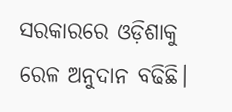ସରକାରରେ ଓଡ଼ିଶାକୁ ରେଳ ଅନୁଦାନ ବଢିଛି।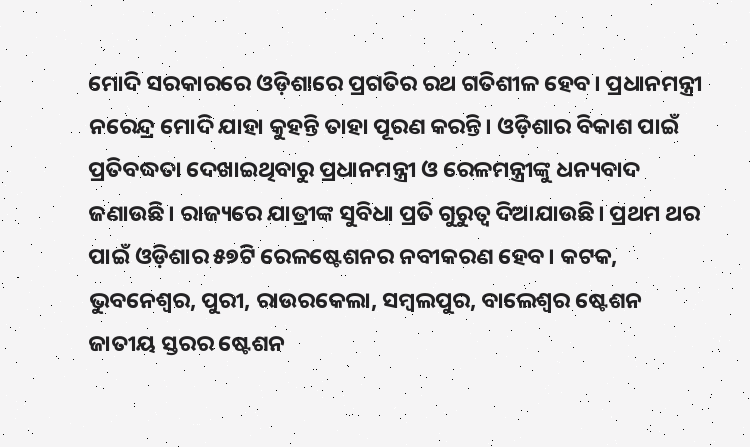ମୋଦି ସରକାରରେ ଓଡ଼ିଶାରେ ପ୍ରଗତିର ରଥ ଗତିଶୀଳ ହେବ। ପ୍ରଧାନମନ୍ତ୍ରୀ ନରେନ୍ଦ୍ର ମୋଦି ଯାହା କୁହନ୍ତି ତାହା ପୂରଣ କରନ୍ତି। ଓଡ଼ିଶାର ବିକାଶ ପାଇଁ ପ୍ରତିବଦ୍ଧତା ଦେଖାଇଥିବାରୁ ପ୍ରଧାନମନ୍ତ୍ରୀ ଓ ରେଳମନ୍ତ୍ରୀଙ୍କୁ ଧନ୍ୟବାଦ ଜଣାଉଛି। ରାଜ୍ୟରେ ଯାତ୍ରୀଙ୍କ ସୁବିଧା ପ୍ରତି ଗୁରୁତ୍ୱ ଦିଆଯାଉଛି। ପ୍ରଥମ ଥର ପାଇଁ ଓଡ଼ିଶାର ୫୭ଟି ରେଳଷ୍ଟେଶନର ନବୀକରଣ ହେବ। କଟକ, ଭୁବନେଶ୍ୱର, ପୁରୀ, ରାଉରକେଲା, ସମ୍ବଲପୁର, ବାଲେଶ୍ୱର ଷ୍ଟେଶନ ଜାତୀୟ ସ୍ତରର ଷ୍ଟେଶନ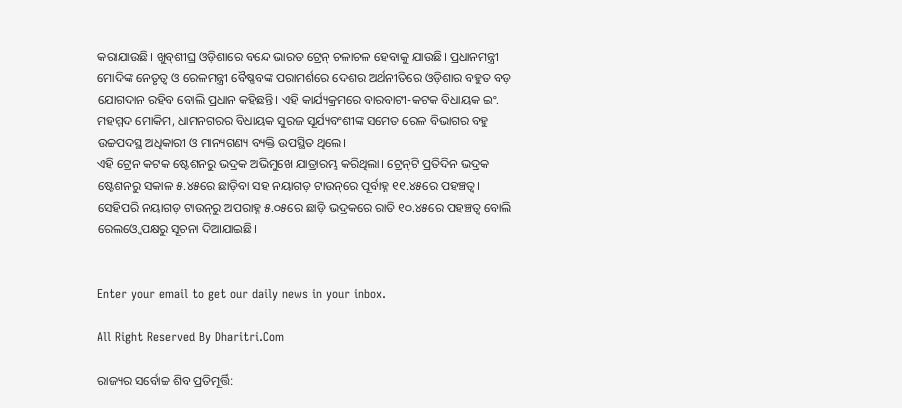କରାଯାଉଛି। ଖୁବ୍‌ଶୀଘ୍ର ଓଡ଼ିଶାରେ ବନ୍ଦେ ଭାରତ ଟ୍ରେନ୍‌ ଚଳାଚଳ ହେବାକୁ ଯାଉଛି। ପ୍ରଧାନମନ୍ତ୍ରୀ ମୋଦିଙ୍କ ନେତୃତ୍ୱ ଓ ରେଳମନ୍ତ୍ରୀ ବୈଷ୍ଣବଙ୍କ ପରାମର୍ଶରେ ଦେଶର ଅର୍ଥନୀତିରେ ଓଡ଼ିଶାର ବହୁତ ବଡ଼ ଯୋଗଦାନ ରହିବ ବୋଲି ପ୍ରଧାନ କହିଛନ୍ତି। ଏହି କାର୍ଯ୍ୟକ୍ରମରେ ବାରବାଟୀ-କଟକ ବିଧାୟକ ଇଂ. ମହମ୍ମଦ ମୋକିମ, ଧାମନଗରର ବିଧାୟକ ସୁରଜ ସୂର୍ଯ୍ୟବଂଶୀଙ୍କ ସମେତ ରେଳ ବିଭାଗର ବହୁ ଉଚ୍ଚପଦସ୍ଥ ଅଧିକାରୀ ଓ ମାନ୍ୟଗଣ୍ୟ ବ୍ୟକ୍ତି ଉପସ୍ଥିତ ଥିଲେ।
ଏହି ଟ୍ରେନ କଟକ ଷ୍ଟେଶନରୁ ଭଦ୍ରକ ଅଭିମୁଖେ ଯାତ୍ରାରମ୍ଭ କରିଥିଲା। ଟ୍ରେନ୍‌ଟି ପ୍ରତିଦିନ ଭଦ୍ରକ ଷ୍ଟେଶନରୁ ସକାଳ ୫.୪୫ରେ ଛାଡ଼ିବା ସହ ନୟାଗଡ଼ ଟାଉନ୍‌ରେ ପୂର୍ବାହ୍ନ ୧୧.୪୫ରେ ପହଞ୍ଚତ୍ବ। ସେହିପରି ନୟାଗଡ଼ ଟାଉନ୍‌ରୁ ଅପରାହ୍ନ ୫.୦୫ରେ ଛାଡ଼ି ଭଦ୍ରକରେ ରାତି ୧୦.୪୫ରେ ପହଞ୍ଚତ୍ବ ବୋଲି ରେଲଓ୍ବେ ପକ୍ଷରୁ ସୂଚନା ଦିଆଯାଇଛି।


Enter your email to get our daily news in your inbox.

All Right Reserved By Dharitri.Com

ରାଜ୍ୟର ସର୍ବୋଚ୍ଚ ଶିବ ପ୍ରତିମୂର୍ତ୍ତି: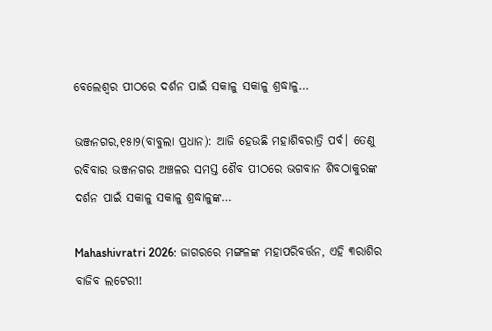ବେଲେଶ୍ୱର ପୀଠରେ ଦର୍ଶନ ପାଇଁ ସକାଳୁ ସକାଳୁ ଶ୍ରଦ୍ଧାଳୁ…

ଭଞ୍ଜନଗର,୧୫ା୨(ବାବୁଲା ପ୍ରଧାନ): ଆଜି ହେଉଛି ମହାଶିବରାତ୍ରି ପର୍ବ। ତେଣୁ ରବିବାର ଭଞ୍ଜନଗର ଅଞ୍ଚଳର ସମସ୍ତ ଶୈବ ପୀଠରେ ଭଗବାନ ଶିବଠାକୁରଙ୍କ ଦର୍ଶନ ପାଇଁ ସକାଳୁ ସକାଳୁ ଶ୍ରଦ୍ଧାଳୁଙ୍କ…

Mahashivratri 2026: ଜାଗରରେ ମଙ୍ଗଳଙ୍କ ମହାପରିବର୍ତ୍ତନ, ଏହି ୩ରାଶିର ବାଜିବ ଲଟେରୀ!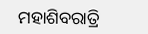ମହାଶିବରାତ୍ରି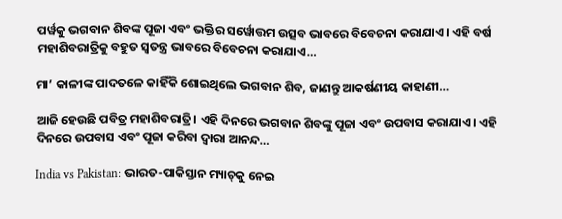ପର୍ୱକୁ ଭଗବାନ ଶିବଙ୍କ ପୂଜା ଏବଂ ଭକ୍ତିର ସର୍ୱୋତ୍ତମ ଉତ୍ସବ ଭାବରେ ବିବେଚନା କରାଯାଏ। ଏହି ବର୍ଷ ମହାଶିବରାତ୍ରିକୁ ବହୁତ ସ୍ୱତନ୍ତ୍ର ଭାବରେ ବିବେଚନା କରାଯାଏ…

ମା’ କାଳୀଙ୍କ ପାଦତଳେ କାହିଁକି ଶୋଇଥିଲେ ଭଗବାନ ଶିବ, ଜାଣନ୍ତୁ ଆକର୍ଷଣୀୟ କାହାଣୀ…

ଆଜି ହେଉଛି ପବିତ୍ର ମହାଶିବରାତ୍ରି। ଏହି ଦିନରେ ଭଗବାନ ଶିବଙ୍କୁ ପୂଜା ଏବଂ ଉପବାସ କରାଯାଏ। ଏହି ଦିନରେ ଉପବାସ ଏବଂ ପୂଜା କରିବା ଦ୍ୱାରା ଆନନ୍ଦ…

India vs Pakistan: ଭାରତ-ପାକିସ୍ତାନ ମ୍ୟାଚ୍‌କୁ ନେଇ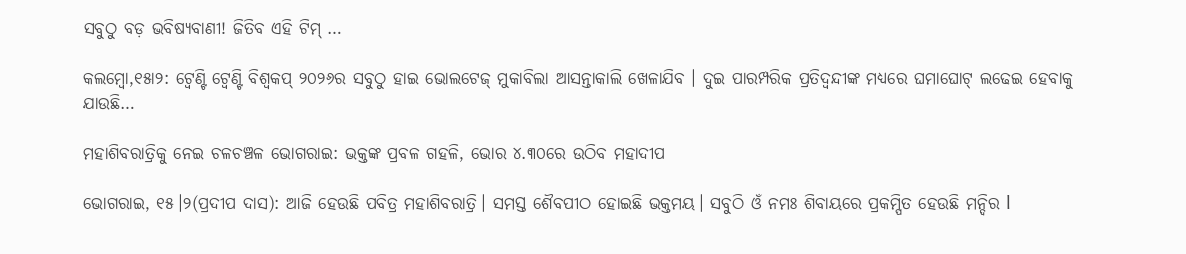ସବୁଠୁ ବଡ଼ ଭବିଷ୍ୟବାଣୀ! ଜିତିବ ଏହି ଟିମ୍‌ …

କଲମ୍ୱୋ,୧୫ା୨: ଟ୍ବେଣ୍ଟି ଟ୍ବେଣ୍ଟି ବିଶ୍ବକପ୍‌ ୨୦୨୬ର ସବୁଠୁ ହାଇ ଭୋଲଟେଜ୍ ମୁକାବିଲା ଆସନ୍ତାକାଲି ଖେଳାଯିବ । ଦୁଇ ପାରମ୍ପରିକ ପ୍ରତିଦ୍ବନ୍ଦୀଙ୍କ ମଧ୍ୟରେ ଘମାଘୋଟ୍‌ ଲଢେଇ ହେବାକୁ ଯାଉଛି…

ମହାଶିବରାତ୍ରିକୁ ନେଇ ଚଳଚଞ୍ଚଳ ଭୋଗରାଇ: ଭକ୍ତଙ୍କ ପ୍ରବଳ ଗହଳି, ଭୋର ୪.୩୦ରେ ଉଠିବ ମହାଦୀପ

ଭୋଗରାଇ, ୧୫।୨(ପ୍ରଦୀପ ଦାସ): ଆଜି ହେଉଛି ପବିତ୍ର ମହାଶିବରାତ୍ରି। ସମସ୍ତ ଶୈବପୀଠ ହୋଇଛି ଭକ୍ତମୟ। ସବୁଠି ଓଁ ନମଃ ଶିବାୟରେ ପ୍ରକମ୍ପିତ ହେଉଛି ମନ୍ଦିର l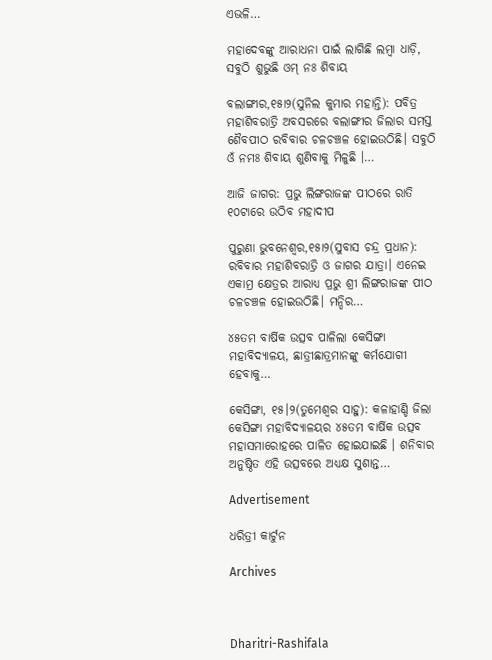ଏଭଳି…

ମହାଦେବଙ୍କୁ ଆରାଧନା ପାଇଁ ଲାଗିଛି ଲମ୍ବା ଧାଡ଼ି, ସବୁଠି ଶୁଭୁଛି ଓମ୍‌ ନଃ ଶିବାୟ

ବଲାଙ୍ଗୀର,୧୫ା୨(ସୁନିଲ କୁମାର ମହାନ୍ତି): ପବିତ୍ର ମହାଶିବରାତ୍ରି ଅବସରରେ ବଲାଙ୍ଗୀର ଜିଲାର ସମସ୍ତ ଶୈବପୀଠ ରବିବାର ଚଳଚଞ୍ଚଳ ହୋଇଉଠିଛି। ସବୁଠି ଓଁ ନମଃ ଶିବାୟ ଶୁଣିବାକୁ ମିଳୁଛି ।…

ଆଜି ଜାଗର: ପ୍ରଭୁ ଲିଙ୍ଗରାଜଙ୍କ ପୀଠରେ ରାତି ୧୦ଟାରେ ଉଠିବ ମହାଦୀପ

ପୁରୁଣା ଭୁବନେଶ୍ୱର,୧୫ା୨(ସୁବାସ ଚନ୍ଦ୍ର ପ୍ରଧାନ): ରବିବାର ମହାଶିବରାତ୍ରି ଓ ଜାଗର ଯାତ୍ରା। ଏନେଇ ଏକାମ୍ର କ୍ଷେତ୍ରର ଆରାଧ୍ୟ ପ୍ରଭୁ ଶ୍ରୀ ଲିଙ୍ଗରାଜଙ୍କ ପୀଠ ଚଳଚଞ୍ଚଳ ହୋଇଉଠିଛି। ମନ୍ଦିର…

୪୫ତମ ବାର୍ଷିକ ଉତ୍ସବ ପାଳିଲା କେସିଙ୍ଗା ମହାବିଦ୍ୟାଳୟ, ଛାତ୍ରୀଛାତ୍ରମାନଙ୍କୁ କର୍ମଯୋଗୀ ହେବାକୁ…

କେସିଙ୍ଗା, ୧୫।୨(ତୁମେଶ୍ୱର ସାହୁ): କଳାହାଣ୍ଡି ଜିଲା କେସିଙ୍ଗା ମହାବିଦ୍ୟାଳୟର ୪୫ତମ ବାର୍ଷିକ ଉତ୍ସବ ମହାସମାରୋହରେ ପାଳିତ ହୋଇଯାଇଛି । ଶନିବାର ଅନୁଷ୍ଠିତ ଏହି ଉତ୍ସବରେ ଅଧ୍ୟକ୍ଷ ସୁଶାନ୍ତ…

Advertisement

ଧରିତ୍ରୀ କାର୍ଟୁନ

Archives



Dharitri-Rashifala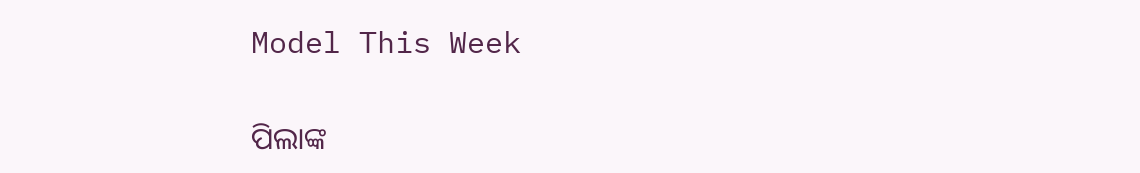Model This Week

ପିଲାଙ୍କ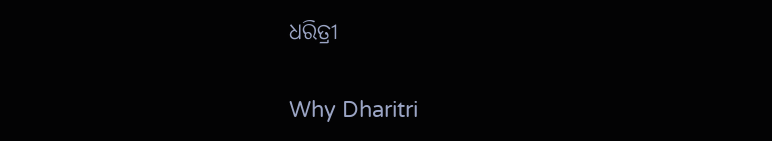ଧରିତ୍ରୀ

Why Dharitri